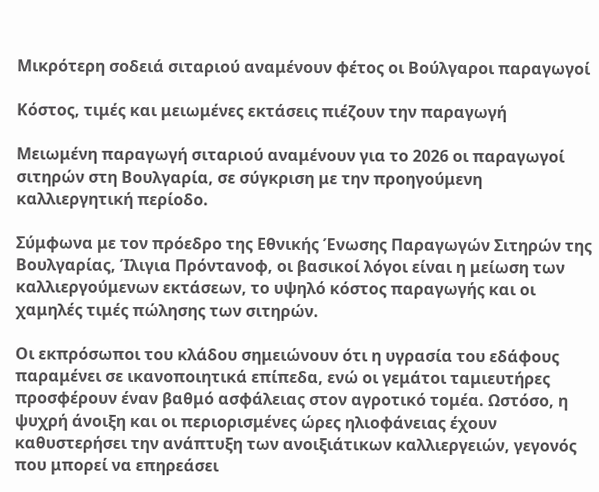Μικρότερη σοδειά σιταριού αναμένουν φέτος οι Βούλγαροι παραγωγοί

Κόστος, τιμές και μειωμένες εκτάσεις πιέζουν την παραγωγή

Μειωμένη παραγωγή σιταριού αναμένουν για το 2026 οι παραγωγοί σιτηρών στη Βουλγαρία, σε σύγκριση με την προηγούμενη καλλιεργητική περίοδο.

Σύμφωνα με τον πρόεδρο της Εθνικής Ένωσης Παραγωγών Σιτηρών της Βουλγαρίας, Ίλιγια Πρόντανοφ, οι βασικοί λόγοι είναι η μείωση των καλλιεργούμενων εκτάσεων, το υψηλό κόστος παραγωγής και οι χαμηλές τιμές πώλησης των σιτηρών.

Οι εκπρόσωποι του κλάδου σημειώνουν ότι η υγρασία του εδάφους παραμένει σε ικανοποιητικά επίπεδα, ενώ οι γεμάτοι ταμιευτήρες προσφέρουν έναν βαθμό ασφάλειας στον αγροτικό τομέα. Ωστόσο, η ψυχρή άνοιξη και οι περιορισμένες ώρες ηλιοφάνειας έχουν καθυστερήσει την ανάπτυξη των ανοιξιάτικων καλλιεργειών, γεγονός που μπορεί να επηρεάσει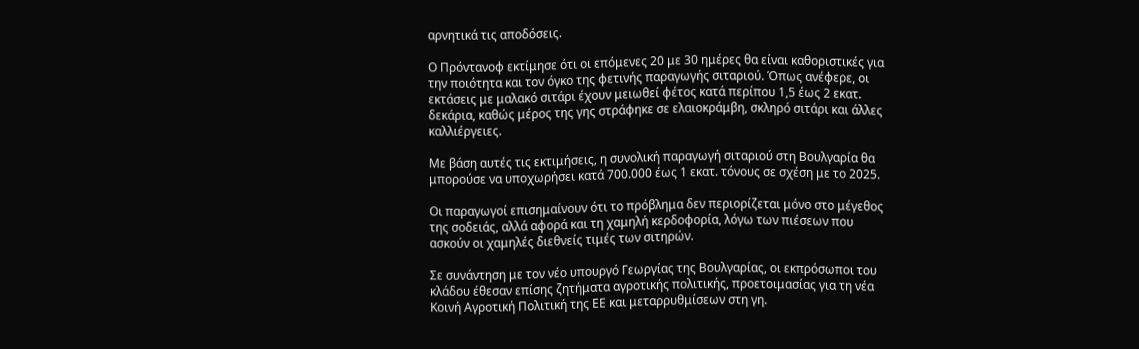αρνητικά τις αποδόσεις.

Ο Πρόντανοφ εκτίμησε ότι οι επόμενες 20 με 30 ημέρες θα είναι καθοριστικές για την ποιότητα και τον όγκο της φετινής παραγωγής σιταριού. Όπως ανέφερε, οι εκτάσεις με μαλακό σιτάρι έχουν μειωθεί φέτος κατά περίπου 1,5 έως 2 εκατ. δεκάρια, καθώς μέρος της γης στράφηκε σε ελαιοκράμβη, σκληρό σιτάρι και άλλες καλλιέργειες.

Με βάση αυτές τις εκτιμήσεις, η συνολική παραγωγή σιταριού στη Βουλγαρία θα μπορούσε να υποχωρήσει κατά 700.000 έως 1 εκατ. τόνους σε σχέση με το 2025.

Οι παραγωγοί επισημαίνουν ότι το πρόβλημα δεν περιορίζεται μόνο στο μέγεθος της σοδειάς, αλλά αφορά και τη χαμηλή κερδοφορία, λόγω των πιέσεων που ασκούν οι χαμηλές διεθνείς τιμές των σιτηρών.

Σε συνάντηση με τον νέο υπουργό Γεωργίας της Βουλγαρίας, οι εκπρόσωποι του κλάδου έθεσαν επίσης ζητήματα αγροτικής πολιτικής, προετοιμασίας για τη νέα Κοινή Αγροτική Πολιτική της ΕΕ και μεταρρυθμίσεων στη γη.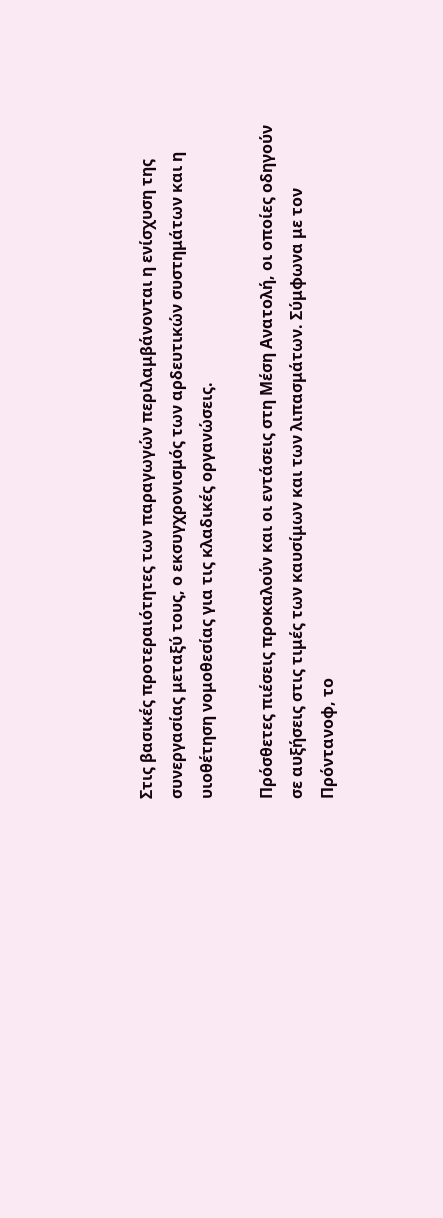Στις βασικές προτεραιότητες των παραγωγών περιλαμβάνονται η ενίσχυση της συνεργασίας μεταξύ τους, ο εκσυγχρονισμός των αρδευτικών συστημάτων και η υιοθέτηση νομοθεσίας για τις κλαδικές οργανώσεις.

Πρόσθετες πιέσεις προκαλούν και οι εντάσεις στη Μέση Ανατολή, οι οποίες οδηγούν σε αυξήσεις στις τιμές των καυσίμων και των λιπασμάτων. Σύμφωνα με τον Πρόντανοφ, το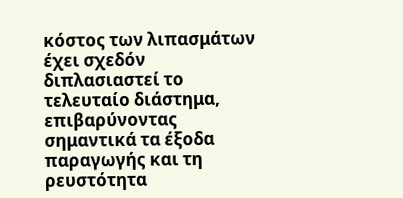κόστος των λιπασμάτων έχει σχεδόν διπλασιαστεί το τελευταίο διάστημα, επιβαρύνοντας σημαντικά τα έξοδα παραγωγής και τη ρευστότητα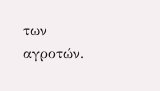των αγροτών.